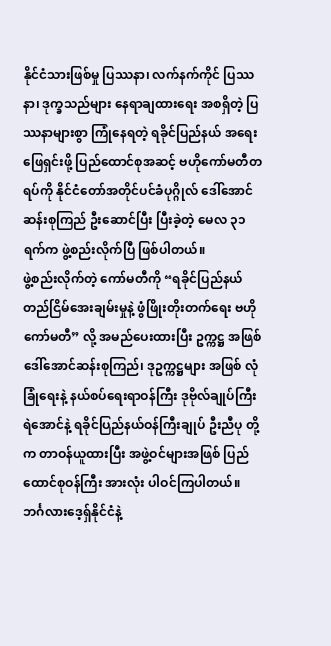နိုင်ငံသားဖြစ်မှု ပြဿနာ၊ လက်နက်ကိုင် ပြဿနာ၊ ဒုက္ခသည်များ နေရာချထားရေး အစရှိတဲ့ ပြဿနာများစွာ ကြုံနေရတဲ့ ရခိုင်ပြည်နယ် အရေး ဖြေရှင်းဖို့ ပြည်ထောင်စုအဆင့် ဗဟိုကော်မတီတရပ်ကို နိုင်ငံတော်အတိုင်ပင်ခံပုဂ္ဂိုလ် ဒေါ်အောင်ဆန်းစုကြည် ဦးဆောင်ပြီး ပြီးခဲ့တဲ့ မေလ ၃၁ ရက်က ဖွဲ့စည်းလိုက်ပြီ ဖြစ်ပါတယ်။
ဖွဲ့စည်းလိုက်တဲ့ ကော်မတီကို “ရခိုင်ပြည်နယ် တည်ငြိမ်အေးချမ်းမှုနဲ့ ဖွံဖြိုးတိုးတက်ရေး ဗဟိုကော်မတီ” လို့ အမည်ပေးထားပြီး ဥက္ကဋ္ဌ အဖြစ် ဒေါ်အောင်ဆန်းစုကြည်၊ ဒုဥက္ကဋ္ဌများ အဖြစ် လုံခြုံရေးနဲ့ နယ်စပ်ရေးရာဝန်ကြီး ဒုဗိုလ်ချုပ်ကြီး ရဲအောင်နဲ့ ရခိုင်ပြည်နယ်ဝန်ကြီးချုပ် ဦးညီပု တို့က တာဝန်ယူထားပြီး အဖွဲ့ဝင်များအဖြစ် ပြည်ထောင်စုဝန်ကြီး အားလုံး ပါဝင်ကြပါတယ်။
ဘင်္ဂလားဒေ့ရှ်နိုင်ငံနဲ့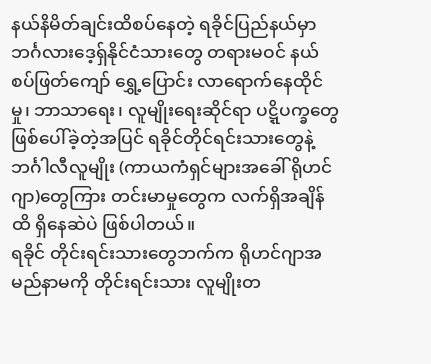နယ်နိမိတ်ချင်းထိစပ်နေတဲ့ ရခိုင်ပြည်နယ်မှာ ဘင်္ဂလားဒေ့ရှ်နိုင်ငံသားတွေ တရားမဝင် နယ်စပ်ဖြတ်ကျော် ရွှေ့ပြောင်း လာရောက်နေထိုင်မှု၊ ဘာသာရေး၊ လူမျိုးရေးဆိုင်ရာ ပဋ္ဋိပက္ခတွေ ဖြစ်ပေါ်ခဲ့တဲ့အပြင် ရခိုင်တိုင်ရင်းသားတွေနဲ့ ဘင်္ဂါလီလူမျိုး (ကာယကံရှင်များအခေါ် ရိုဟင်ဂျာ)တွေကြား တင်းမာမှုတွေက လက်ရှိအချိန်ထိ ရှိနေဆဲပဲ ဖြစ်ပါတယ်။
ရခိုင် တိုင်းရင်းသားတွေဘက်က ရိုဟင်ဂျာအမည်နာမကို တိုင်းရင်းသား လူမျိုးတ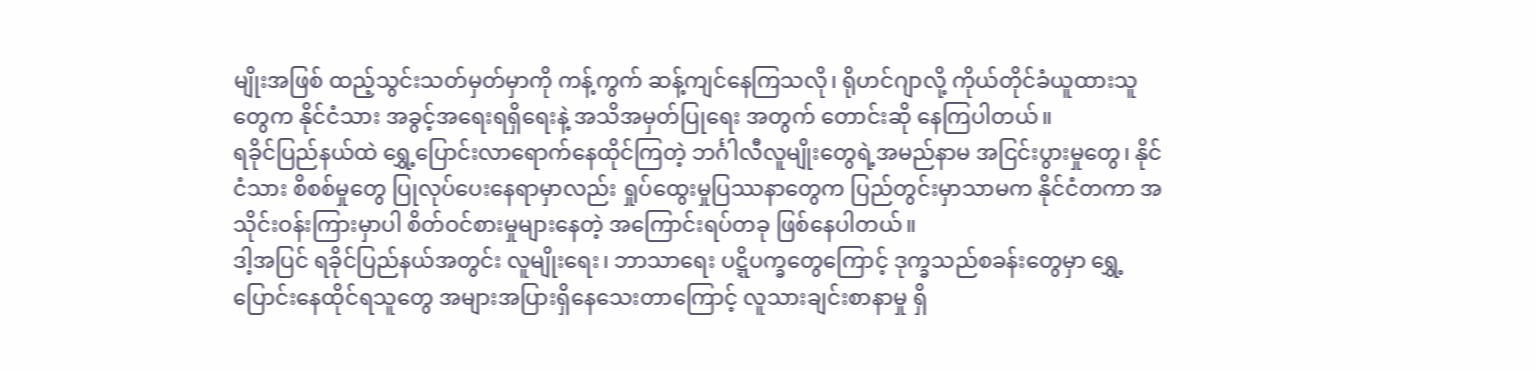မျိုးအဖြစ် ထည့်သွင်းသတ်မှတ်မှာကို ကန့်ကွက် ဆန့်ကျင်နေကြသလို၊ ရိုဟင်ဂျာလို့ ကိုယ်တိုင်ခံယူထားသူတွေက နိုင်ငံသား အခွင့်အရေးရရှိရေးနဲ့ အသိအမှတ်ပြုရေး အတွက် တောင်းဆို နေကြပါတယ်။
ရခိုင်ပြည်နယ်ထဲ ရွှေ့ပြောင်းလာရောက်နေထိုင်ကြတဲ့ ဘင်္ဂါလီလူမျိုးတွေရဲ့အမည်နာမ အငြင်းပွားမှုတွေ၊ နိုင်ငံသား စိစစ်မှုတွေ ပြုလုပ်ပေးနေရာမှာလည်း ရှုပ်ထွေးမှုပြဿနာတွေက ပြည်တွင်းမှာသာမက နိုင်ငံတကာ အသိုင်းဝန်းကြားမှာပါ စိတ်ဝင်စားမှုများနေတဲ့ အကြောင်းရပ်တခု ဖြစ်နေပါတယ်။
ဒါ့အပြင် ရခိုင်ပြည်နယ်အတွင်း လူမျိုးရေး၊ ဘာသာရေး ပဋ္ဋိပက္ခတွေကြောင့် ဒုက္ခသည်စခန်းတွေမှာ ရွှေ့ပြောင်းနေထိုင်ရသူတွေ အများအပြားရှိနေသေးတာကြောင့် လူသားချင်းစာနာမှု ရှိ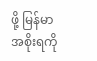ဖို့ မြန်မာအစိုးရကို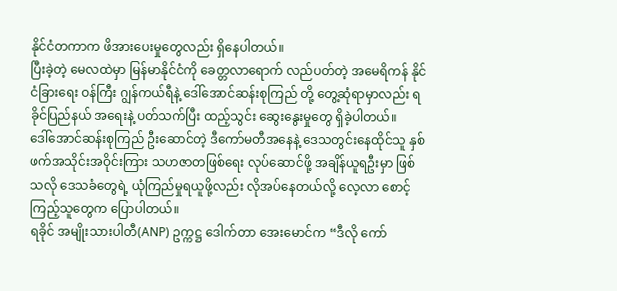နိုင်ငံတကာက ဖိအားပေးမှုတွေလည်း ရှိနေပါတယ်။
ပြီးခဲ့တဲ့ မေလထဲမှာ မြန်မာနိုင်ငံကို ခေတ္တလာရောက် လည်ပတ်တဲ့ အမေရိကန် နိုင်ငံခြားရေး ဝန်ကြီး ဂျွန်ကယ်ရီနဲ့ ဒေါ်အောင်ဆန်းစုကြည် တို့ တွေ့ဆုံရာမှာလည်း ရခိုင်ပြည်နယ် အရေးနဲ့ ပတ်သက်ပြီး ထည့်သွင်း ဆွေးနွေးမှုတွေ ရှိခဲ့ပါတယ်။
ဒေါ်အောင်ဆန်းစုကြည် ဦးဆောင်တဲ့ ဒီကော်မတီအနေနဲ့ ဒေသတွင်းနေထိုင်သူ နှစ်ဖက်အသိုင်းအဝိုင်းကြား သဟဇာတဖြစ်ရေး လုပ်ဆောင်ဖို့ အချိန်ယူရဦးမှာ ဖြစ်သလို ဒေသခံတွေရဲ့ ယုံကြည်မှုရယူဖို့လည်း လိုအပ်နေတယ်လို့ လေ့လာ စောင့်ကြည့်သူတွေက ပြောပါတယ်။
ရခိုင် အမျိုးသားပါတီ(ANP) ဥက္ကဋ္ဌ ဒေါက်တာ အေးမောင်က “ဒီလို ကော်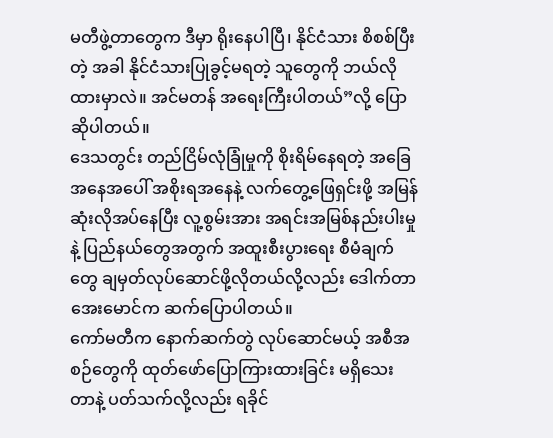မတီဖွဲ့တာတွေက ဒီမှာ ရိုးနေပါပြီ၊ နိုင်ငံသား စိစစ်ပြီးတဲ့ အခါ နိုင်ငံသားပြုခွင့်မရတဲ့ သူတွေကို ဘယ်လိုထားမှာလဲ။ အင်မတန် အရေးကြီးပါတယ်”လို့ ပြောဆိုပါတယ်။
ဒေသတွင်း တည်ငြိမ်လုံခြုံမှုကို စိုးရိမ်နေရတဲ့ အခြေအနေအပေါ် အစိုးရအနေနဲ့ လက်တွေ့ဖြေရှင်းဖို့ အမြန်ဆုံးလိုအပ်နေပြီး လူ့စွမ်းအား အရင်းအမြစ်နည်းပါးမှုနဲ့ ပြည်နယ်တွေအတွက် အထူးစီးပွားရေး စီမံချက်တွေ ချမှတ်လုပ်ဆောင်ဖို့လိုတယ်လို့လည်း ဒေါက်တာ အေးမောင်က ဆက်ပြောပါတယ်။
ကော်မတီက နောက်ဆက်တွဲ လုပ်ဆောင်မယ့် အစီအစဉ်တွေကို ထုတ်ဖော်ပြောကြားထားခြင်း မရှိသေးတာနဲ့ ပတ်သက်လို့လည်း ရခိုင်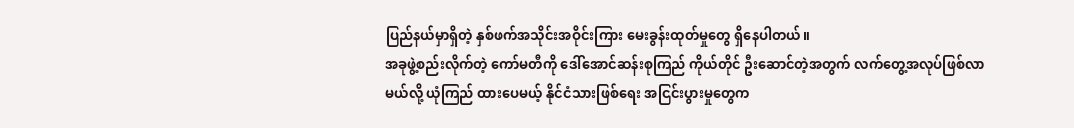ပြည်နယ်မှာရှိတဲ့ နှစ်ဖက်အသိုင်းအဝိုင်းကြား မေးခွန်းထုတ်မှုတွေ ရှိနေပါတယ်။
အခုဖွဲ့စည်းလိုက်တဲ့ ကော်မတီကို ဒေါ်အောင်ဆန်းစုကြည် ကိုယ်တိုင် ဦးဆောင်တဲ့အတွက် လက်တွေ့အလုပ်ဖြစ်လာမယ်လို့ ယုံကြည် ထားပေမယ့် နိုင်ငံသားဖြစ်ရေး အငြင်းပွားမှုတွေက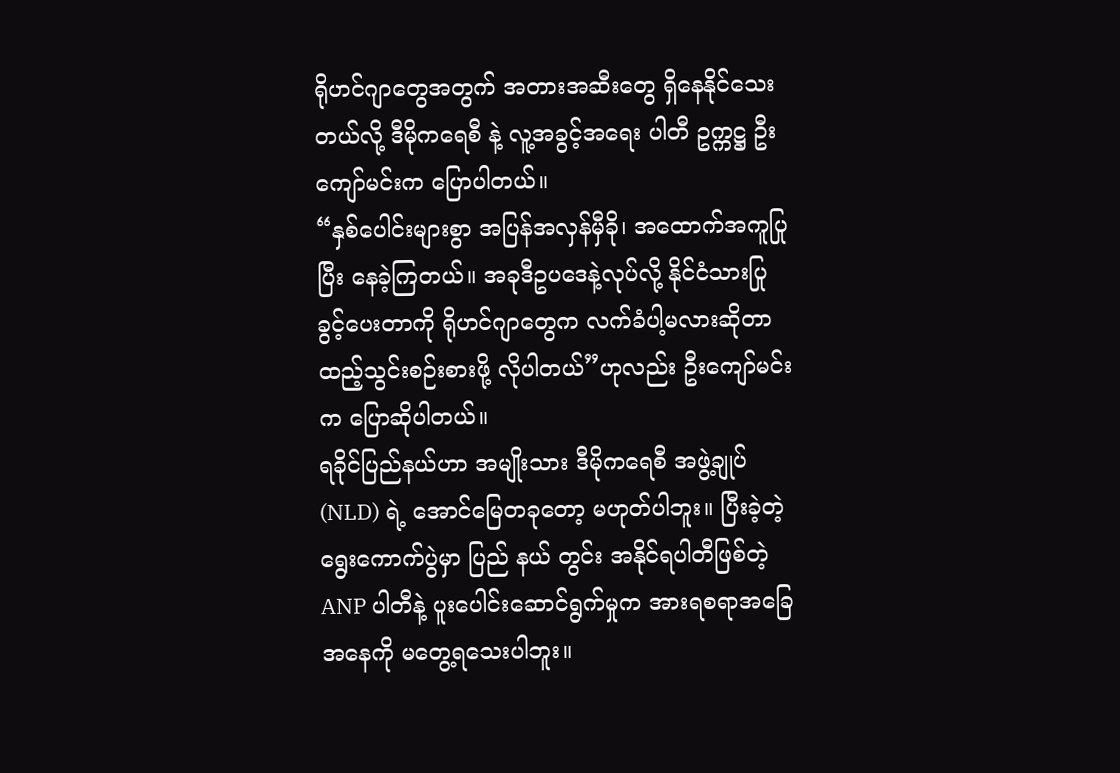ရိုဟင်ဂျာတွေအတွက် အတားအဆီးတွေ ရှိနေနိုင်သေးတယ်လို့ ဒီမိုကရေစီ နဲ့ လူ့အခွင့်အရေး ပါတီ ဥက္ကဋ္ဌ ဦးကျော်မင်းက ပြောပါတယ်။
“နှစ်ပေါင်းများစွာ အပြန်အလှန်မှီခို၊ အထောက်အကူပြုပြီး နေခဲ့ကြတယ်။ အခုဒီဥပဒေနဲ့လုပ်လို့ နိုင်ငံသားပြုခွင့်ပေးတာကို ရိုဟင်ဂျာတွေက လက်ခံပါ့မလားဆိုတာ ထည့်သွင်းစဉ်းစားဖို့ လိုပါတယ်”ဟုလည်း ဦးကျော်မင်းက ပြောဆိုပါတယ်။
ရခိုင်ပြည်နယ်ဟာ အမျိုးသား ဒီမိုကရေစီ အဖွဲ့ချုပ်(NLD) ရဲ့ အောင်မြေတခုတော့ မဟုတ်ပါဘူး။ ပြီးခဲ့တဲ့ ရွေးကောက်ပွဲမှာ ပြည် နယ် တွင်း အနိုင်ရပါတီဖြစ်တဲ့ ANP ပါတီနဲ့ ပူးပေါင်းဆောင်ရွက်မှုက အားရစရာအခြေအနေကို မတွေ့ရသေးပါဘူး။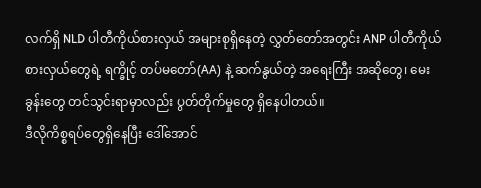လက်ရှိ NLD ပါတီကိုယ်စားလှယ် အများစုရှိနေတဲ့ လွှတ်တော်အတွင်း ANP ပါတီကိုယ်စားလှယ်တွေရဲ့ ရက္ခိုင့် တပ်မတော်(AA) နဲ့ ဆက်နွယ်တဲ့ အရေးကြီး အဆိုတွေ၊ မေးခွန်းတွေ တင်သွင်းရာမှာလည်း ပွတ်တိုက်မှုတွေ ရှိနေပါတယ်။
ဒီလိုကိစ္စရပ်တွေရှိနေပြီး ဒေါ်အောင်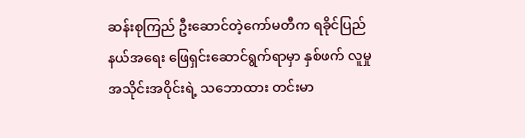ဆန်းစုကြည် ဦးဆောင်တဲ့ကော်မတီက ရခိုင်ပြည်နယ်အရေး ဖြေရှင်းဆောင်ရွက်ရာမှာ နှစ်ဖက် လူမှုအသိုင်းအဝိုင်းရဲ့ သဘောထား တင်းမာ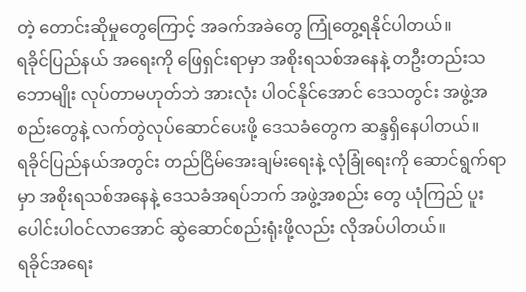တဲ့ တောင်းဆိုမှုတွေကြောင့် အခက်အခဲတွေ ကြုံတွေ့ရနိုင်ပါတယ်။
ရခိုင်ပြည်နယ် အရေးကို ဖြေရှင်းရာမှာ အစိုးရသစ်အနေနဲ့ တဦးတည်းသဘောမျိုး လုပ်တာမဟုတ်ဘဲ အားလုံး ပါဝင်နိုင်အောင် ဒေသတွင်း အဖွဲ့အစည်းတွေနဲ့ လက်တွဲလုပ်ဆောင်ပေးဖို့ ဒေသခံတွေက ဆန္ဒရှိနေပါတယ်။
ရခိုင်ပြည်နယ်အတွင်း တည်ငြိမ်အေးချမ်းရေးနဲ့ လုံခြုံရေးကို ဆောင်ရွက်ရာမှာ အစိုးရသစ်အနေနဲ့ ဒေသခံအရပ်ဘက် အဖွဲ့အစည်း တွေ ယုံကြည် ပူးပေါင်းပါဝင်လာအောင် ဆွဲဆောင်စည်းရုံးဖို့လည်း လိုအပ်ပါတယ်။
ရခိုင်အရေး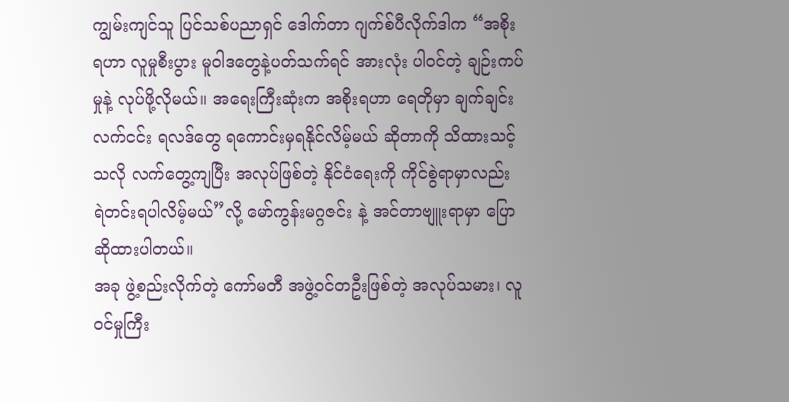ကျွမ်းကျင်သူ ပြင်သစ်ပညာရှင် ဒေါက်တာ ဂျက်စ်ပီလိုက်ဒါက “အစိုးရဟာ လူမှုစီးပွား မူဝါဒတွေနဲ့ပတ်သက်ရင် အားလုံး ပါဝင်တဲ့ ချဉ်းကပ်မှုနဲ့ လုပ်ဖို့လိုမယ်။ အရေးကြီးဆုံးက အစိုးရဟာ ရေတိုမှာ ချက်ချင်းလက်ငင်း ရလဒ်တွေ ရကောင်းမှရနိုင်လိမ့်မယ် ဆိုတာကို သိထားသင့်သလို လက်တွေ့ကျပြီး အလုပ်ဖြစ်တဲ့ နိုင်ငံရေးကို ကိုင်စွဲရာမှာလည်း ရဲတင်းရပါလိမ့်မယ်”လို့ မော်ကွန်းမဂ္ဂဇင်း နဲ့ အင်တာဗျူးရာမှာ ပြောဆိုထားပါတယ်။
အခု ဖွဲ့စည်းလိုက်တဲ့ ကော်မတီ အဖွဲ့ဝင်တဦးဖြစ်တဲ့ အလုပ်သမား၊ လူဝင်မှုကြီး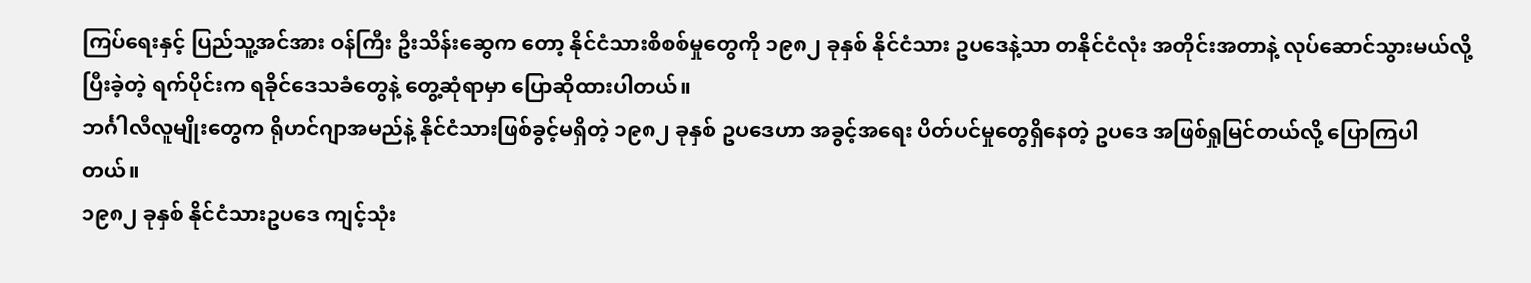ကြပ်ရေးနှင့် ပြည်သူ့အင်အား ဝန်ကြီး ဦးသိန်းဆွေက တော့ နိုင်ငံသားစိစစ်မှုတွေကို ၁၉၈၂ ခုနှစ် နိုင်ငံသား ဥပဒေနဲ့သာ တနိုင်ငံလုံး အတိုင်းအတာနဲ့ လုပ်ဆောင်သွားမယ်လို့ ပြီးခဲ့တဲ့ ရက်ပိုင်းက ရခိုင်ဒေသခံတွေနဲ့ တွေ့ဆုံရာမှာ ပြောဆိုထားပါတယ်။
ဘင်္ဂါလီလူမျိုးတွေက ရိုဟင်ဂျာအမည်နဲ့ နိုင်ငံသားဖြစ်ခွင့်မရှိတဲ့ ၁၉၈၂ ခုနှစ် ဥပဒေဟာ အခွင့်အရေး ပိတ်ပင်မှုတွေရှိနေတဲ့ ဥပဒေ အဖြစ်ရှုမြင်တယ်လို့ ပြောကြပါတယ်။
၁၉၈၂ ခုနှစ် နိုင်ငံသားဥပဒေ ကျင့်သုံး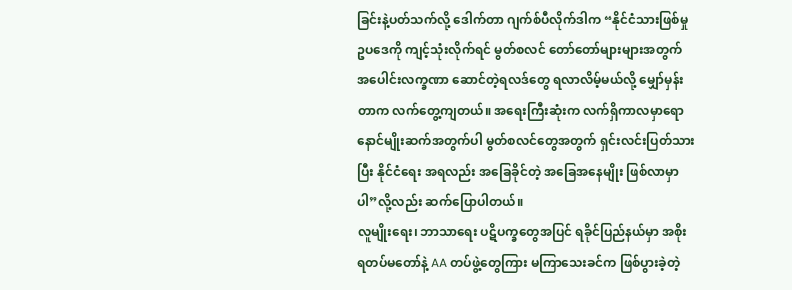ခြင်းနဲ့ပတ်သက်လို့ ဒေါက်တာ ဂျက်စ်ပီလိုက်ဒါက “နိုင်ငံသားဖြစ်မှုဥပဒေကို ကျင့်သုံးလိုက်ရင် မွတ်စလင် တော်တော်များများအတွက် အပေါင်းလက္ခဏာ ဆောင်တဲ့ရလဒ်တွေ ရလာလိမ့်မယ်လို့ မျှော်မှန်းတာက လက်တွေ့ကျတယ်။ အရေးကြီးဆုံးက လက်ရှိကာလမှာရော နောင်မျိုးဆက်အတွက်ပါ မွတ်စလင်တွေအတွက် ရှင်းလင်းပြတ်သားပြီး နိုင်ငံရေး အရလည်း အခြေခိုင်တဲ့ အခြေအနေမျိုး ဖြစ်လာမှာပါ”လို့လည်း ဆက်ပြောပါတယ်။
လူမျိုးရေး၊ ဘာသာရေး ပဋိပက္ခတွေအပြင် ရခိုင်ပြည်နယ်မှာ အစိုးရတပ်မတော်နဲ့ AA တပ်ဖွဲ့တွေကြား မကြာသေးခင်က ဖြစ်ပွားခဲ့တဲ့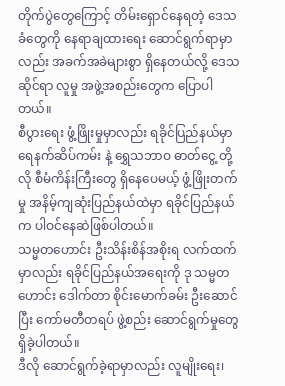တိုက်ပွဲတွေကြောင့် တိမ်းရှောင်နေရတဲ့ ဒေသခံတွေကို နေရာချထားရေး ဆောင်ရွက်ရာမှာလည်း အခက်အခဲများစွာ ရှိနေတယ်လို့ ဒေသဆိုင်ရာ လူမှု အဖွဲ့အစည်းတွေက ပြောပါတယ်။
စီပွားရေး ဖွံ့ဖြိုးမှုမှာလည်း ရခိုင်ပြည်နယ်မှာ ရေနက်ဆိပ်ကမ်း နဲ့ ရွှေသဘာဝ ဓာတ်ငွေ့ တို့လို စီမံကိန်းကြီးတွေ ရှိနေပေမယ့် ဖွံ့ဖြိုးတက်မှု အနိမ့်ကျဆုံးပြည်နယ်ထဲမှာ ရခိုင်ပြည်နယ်က ပါဝင်နေဆဲဖြစ်ပါတယ်။
သမ္မတဟောင်း ဦးသိန်းစိန်အစိုးရ လက်ထက်မှာလည်း ရခိုင်ပြည်နယ်အရေးကို ဒု သမ္မတဟောင်း ဒေါက်တာ စိုင်းမောက်ခမ်း ဦးဆောင်ပြီး ကော်မတီတရပ် ဖွဲ့စည်း ဆောင်ရွက်မှုတွေ ရှိခဲ့ပါတယ်။
ဒီလို ဆောင်ရွက်ခဲ့ရာမှာလည်း လူမျိုးရေး၊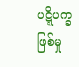ပဋ္ဋိပက္ခ ဖြစ်မှု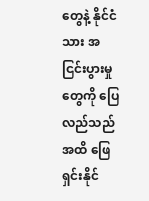တွေနဲ့ နိုင်ငံသား အငြင်းပွားမှုတွေကို ပြေလည်သည်အထိ ဖြေရှင်းနိုင်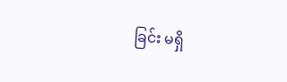ခြင်း မရှိ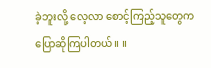ခဲ့ဘူးလို့ လေ့လာ စောင့်ကြည့်သူတွေက ပြောဆိုကြပါတယ်။ ။